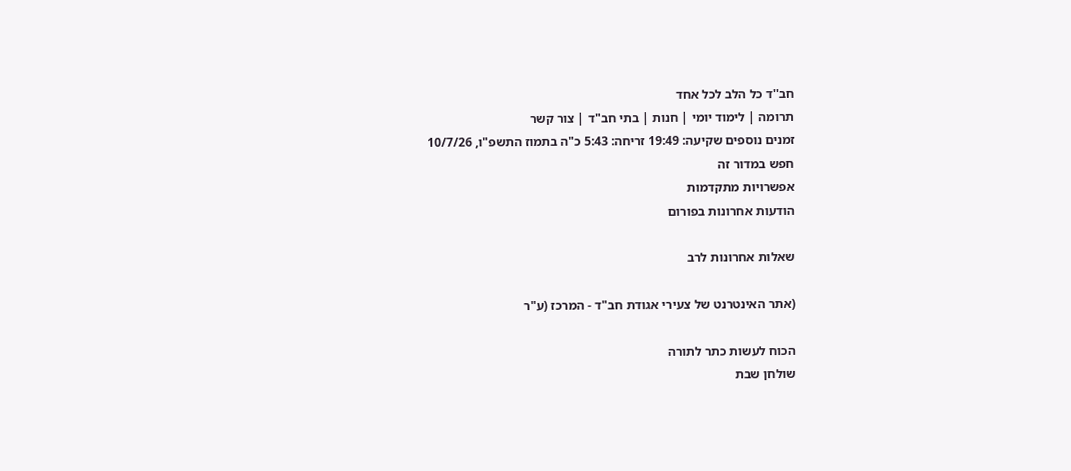חב''ד כל הלב לכל אחד
תרומה | לימוד יומי | חנות | בתי חב"ד | צור קשר
זמנים נוספים שקיעה: 19:49 זריחה: 5:43 כ"ה בתמוז התשפ"ו, 10/7/26
חפש במדור זה
אפשרויות מתקדמות
הודעות אחרונות בפורום

שאלות אחרונות לרב

(אתר האינטרנט של צעירי אגודת חב"ד - המרכז (ע"ר

הכוח לעשות כתר לתורה
שולחן שבת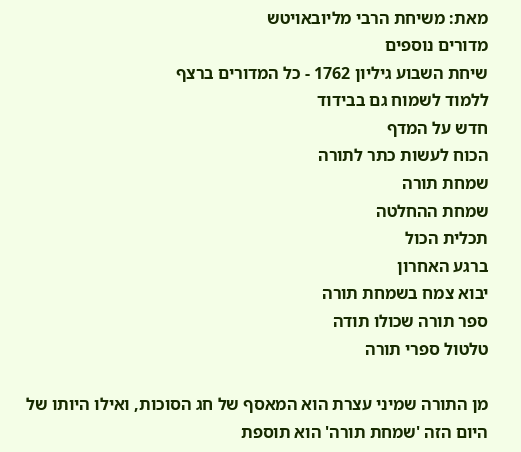מאת: משיחת הרבי מליובאויטש
מדורים נוספים
שיחת השבוע גיליון 1762 - כל המדורים ברצף
ללמוד לשמוח גם בבידוד
חדש על המדף
הכוח לעשות כתר לתורה
שמחת תורה
שמחת ההחלטה
תכלית הכול
ברגע האחרון
יבוא צמח בשמחת תורה
ספר תורה שכולו תודה
טלטול ספרי תורה

מן התורה שמיני עצרת הוא המאסף של חג הסוכות, ואילו היותו של היום הזה 'שמחת תורה' הוא תוספת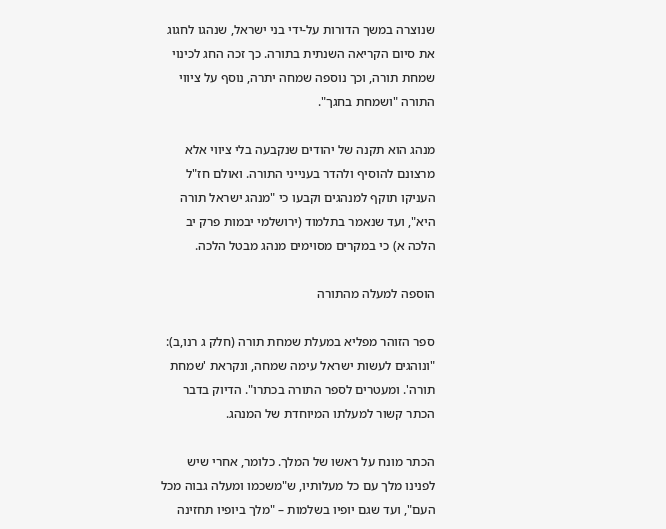שנוצרה במשך הדורות על-ידי בני ישראל, שנהגו לחגוג את סיום הקריאה השנתית בתורה. כך זכה החג לכינוי שמחת תורה, וכך נוספה שמחה יתרה, נוסף על ציווי התורה "ושמחת בחגך".

מנהג הוא תקנה של יהודים שנקבעה בלי ציווי אלא מרצונם להוסיף ולהדר בענייני התורה. ואולם חז"ל העניקו תוקף למנהגים וקבעו כי "מנהג ישראל תורה היא", ועד שנאמר בתלמוד (ירושלמי יבמות פרק יב הלכה א) כי במקרים מסוימים מנהג מבטל הלכה.

הוספה למעלה מהתורה

ספר הזוהר מפליא במעלת שמחת תורה (חלק ג רנו,ב): "ונוהגים לעשות ישראל עימה שמחה, ונקראת 'שמחת תורה'. ומעטרים לספר התורה בכתרו". הדיוק בדבר הכתר קשור למעלתו המיוחדת של המנהג.

הכתר מונח על ראשו של המלך. כלומר, אחרי שיש לפנינו מלך עם כל מעלותיו, ש"משכמו ומעלה גבוה מכל העם", ועד שגם יופיו בשלמות – "מלך ביופיו תחזינה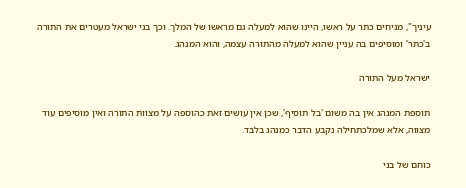עיניך", מניחים כתר על ראשו, היינו שהוא למעלה גם מראשו של המלך. וכך בני ישראל מעטרים את התורה ב'כתר' ומוסיפים בה עניין שהוא למעלה מהתורה עצמה, והוא המנהג.

ישראל מעל התורה

תוספת המנהג אין בה משום 'בל תוסיף', שכן אין עושים זאת כהוספה על מצוות התורה ואין מוסיפים עוד מצווה, אלא שמלכתחילה נקבע הדבר כמנהג בלבד.

כוחם של בני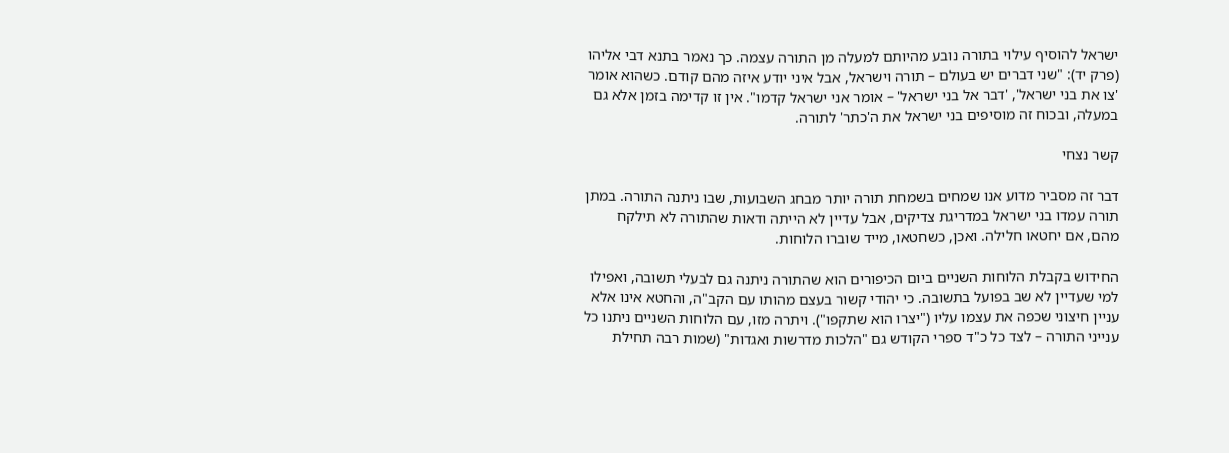ישראל להוסיף עילוי בתורה נובע מהיותם למעלה מן התורה עצמה. כך נאמר בתנא דבי אליהו (פרק יד): "שני דברים יש בעולם – תורה וישראל, אבל איני יודע איזה מהם קודם. כשהוא אומר 'צו את בני ישראל', 'דבר אל בני ישראל' – אומר אני ישראל קדמו". אין זו קדימה בזמן אלא גם במעלה, ובכוח זה מוסיפים בני ישראל את ה'כתר' לתורה.

קשר נצחי

דבר זה מסביר מדוע אנו שמחים בשמחת תורה יותר מבחג השבועות, שבו ניתנה התורה. במתן תורה עמדו בני ישראל במדריגת צדיקים, אבל עדיין לא הייתה ודאות שהתורה לא תילקח מהם, אם יחטאו חלילה. ואכן, כשחטאו, מייד שוברו הלוחות.

החידוש בקבלת הלוחות השניים ביום הכיפורים הוא שהתורה ניתנה גם לבעלי תשובה, ואפילו למי שעדיין לא שב בפועל בתשובה. כי יהודי קשור בעצם מהותו עם הקב"ה, והחטא אינו אלא עניין חיצוני שכפה את עצמו עליו ("יצרו הוא שתקפו"). ויתרה מזו, עם הלוחות השניים ניתנו כל ענייני התורה – לצד כל כ"ד ספרי הקודש גם "הלכות מדרשות ואגדות" (שמות רבה תחילת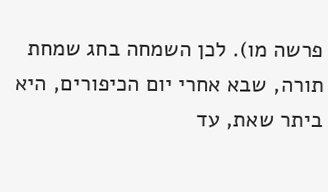פרשה מו). לכן השמחה בחג שמחת תורה, שבא אחרי יום הכיפורים, היא ביתר שאת, עד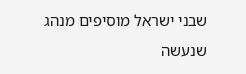שבני ישראל מוסיפים מנהג שנעשה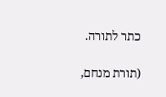כתר לתורה.

(תורת מנחם,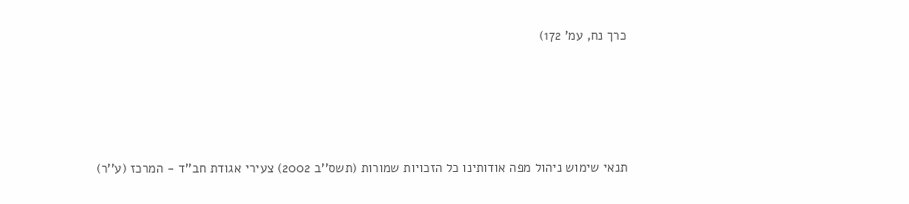כרך נח, עמ' 172)





תנאי שימוש ניהול מפה אודותינו כל הזכויות שמורות (תשס''ב 2002) צעירי אגודת חב''ד - המרכז (ע''ר)